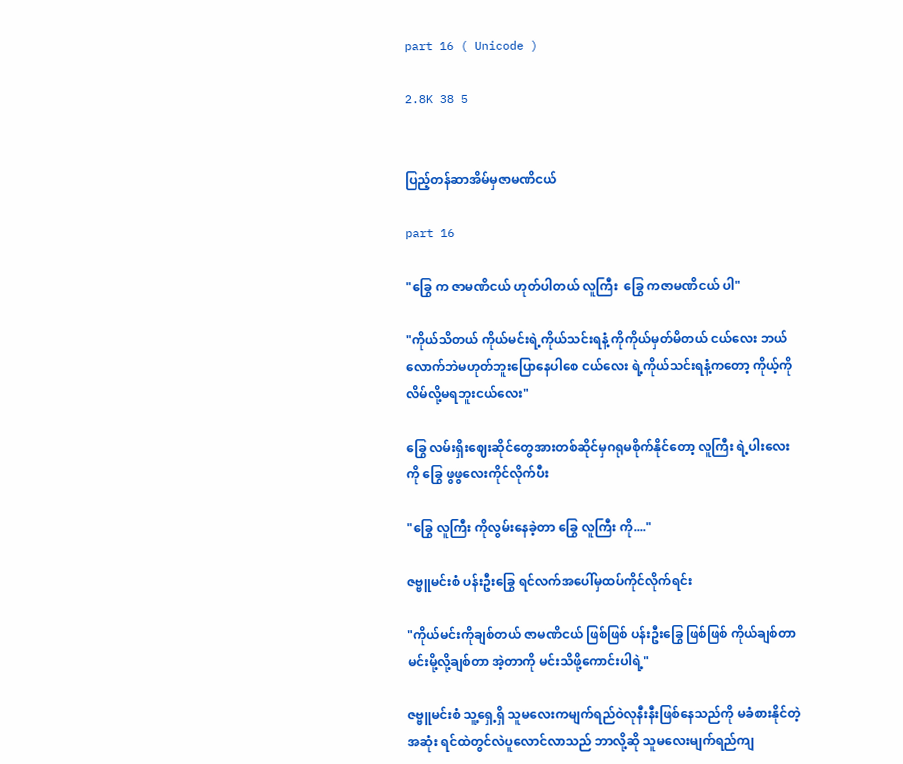part 16 ( Unicode )

2.8K 38 5


ပြည့်တန်ဆာအိမ်မှဇာမဏိငယ်

part 16

"ခြွေ က ဇာမဏိငယ် ဟုတ်ပါတယ် လူကြီး  ခြွေ ကဇာမဏိငယ် ပါ"

"ကိုယ်သိတယ် ကိုယ်မင်းရဲ့ကိုယ်သင်းရနံ့ ကိုကိုယ်မှတ်မိတယ် ငယ်လေး ဘယ်လောက်ဘဲမဟုတ်ဘူးပြောနေပါစေ ငယ်လေး ရဲ့ကိုယ်သင်းရနံ့ကတော့ ကိုယ့်ကိုလိမ်လို့မရဘူးငယ်လေး"

ခြွေ လမ်းရှိးဈေးဆိုင်တွေအားတစ်ဆိုင်မှဂရုမစိုက်နိုင်တော့ လူကြီး ရဲ့ပါးလေးကို ခြွေ ဖွဖွလေးကိုင်လိုက်ပီး

"ခြွေ လူကြီး ကိုလွမ်းနေခဲ့တာ ခြွေ လူကြီး ကို...."

ဇဗ္ဗူမင်းစံ ပန်းဦးခြွေ ရင်လက်အပေါ်မှထပ်ကိုင်လိုက်ရင်း

"ကိုယ်မင်းကိုချစ်တယ် ဇာမဏိငယ် ဖြစ်ဖြစ် ပန်းဦးခြွေ ဖြစ်ဖြစ် ကိုယ်ချစ်တာမင်းမို့လို့ချစ်တာ အဲ့တာကို မင်းသိဖို့ကောင်းပါရဲ့"

ဇဗ္ဗူမင်းစံ သူ့ရှေ့ရှိ သူမလေးကမျက်ရည်ဝဲလုနီးနီးဖြစ်နေသည်ကို မခံစားနိုင်တဲ့အဆုံး ရင်ထဲတွင်လဲပူလောင်လာသည် ဘာလို့ဆို သူမလေးမျက်ရည်ကျ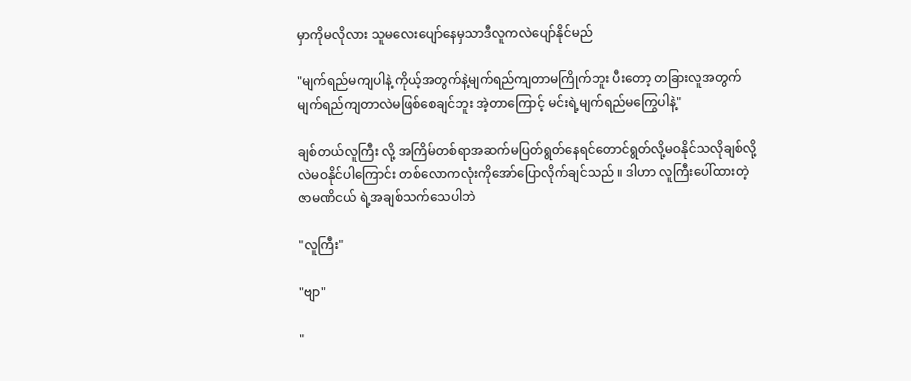မှာကိုမလိုလား သူမလေးပျော်နေမှသာဒီလူကလဲပျော်နိုင်မည်

"မျက်ရည်မကျပါနဲ့ ကိုယ့်အတွက်နဲ့မျက်ရည်ကျတာမကြိုက်ဘူး ပီးတော့ တခြားလူအတွက်မျက်ရည်ကျတာလဲမဖြစ်စေချင်ဘူး အဲ့တာကြောင့် မင်းရဲ့မျက်ရည်မကြွေပါနဲ့"

ချစ်တယ်လူကြီး လို့ အကြိမ်တစ်ရာအဆက်မပြတ်ရွတ်နေ‌ရင်တောင်ရွတ်လို့မဝနိုင်သလိုချစ်လို့လဲမဝနိုင်ပါကြောင်း တစ်လောကလုံးကိုအော်ပြောလိုက်ချင်သည် ။ ဒါဟာ လူကြီးပေါ်ထားတဲ့ ဇာမဏိငယ် ရဲ့အချစ်သက်သေပါဘဲ

"လူကြီး"

"ဗျာ"

"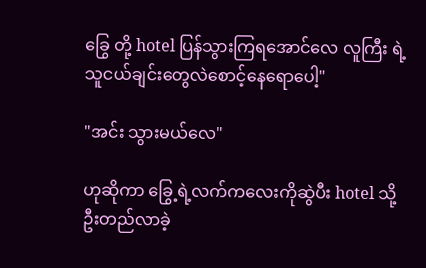ခြွေ တို့ hotel ပြန်သွားကြရအောင်လေ လူကြီး ရဲ့
သူငယ်ချင်းတွေလဲစောင့်နေရောပေါ့"

"အင်း သွားမယ်လေ"

ဟုဆိုကာ ခြွေ့ ရဲ့လက်ကလေးကိုဆွဲပီး hotel သို့ဦးတည်လာခဲ့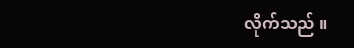လိုက်သည် ။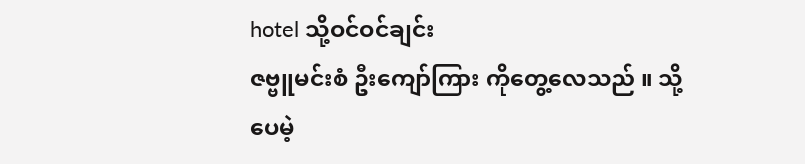hotel သို့ဝင်ဝင်ချင်း ‌
ဇဗ္ဗူမင်းစံ ဦးကျော်ကြား ကိုတွေ့လေသည် ။ သို့ပေမဲ့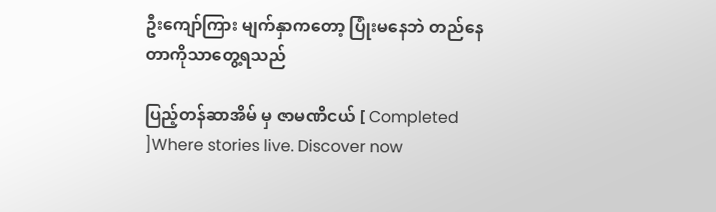ဦးကျော်ကြား မျက်နှာကတော့ ပြုံးမနေဘဲ တည်နေတာကိုသာတွေ့ရသည်

ပြည့်တန်ဆာအိမ် မှ ဇာမဏိငယ် [ Completed ]Where stories live. Discover now